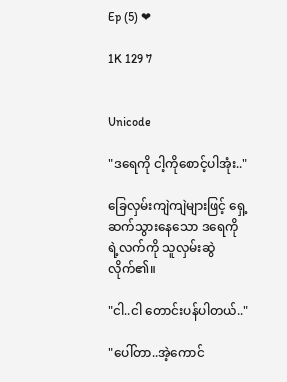Ep (5) ❤

1K 129 7


Unicode

"ဒရေကို ငါ့ကိုစောင့်ပါအုံး.."

ခြေလှမ်းကျဲကျဲများဖြင့် ရှေ့ဆက်သွားနေသော ဒရေကိုရဲ့လက်ကို သူလှမ်းဆွဲလိုက်၏။

"ငါ..ငါ တောင်းပန်ပါတယ်.."

"ပေါ်တာ..အဲ့ကောင်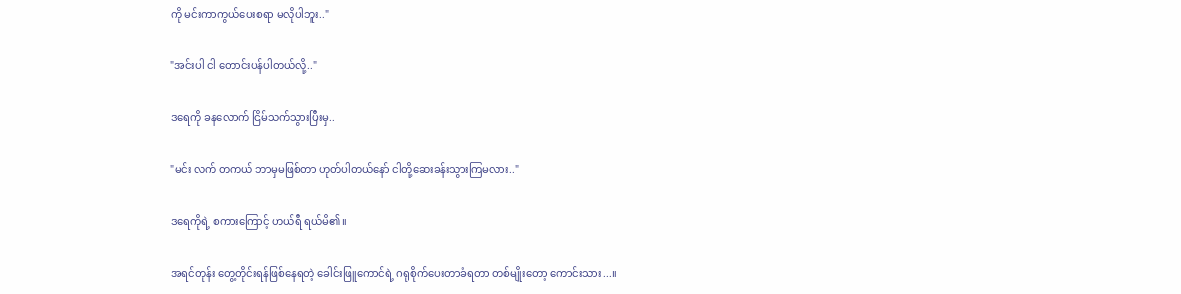ကို မင်းကာကွယ်ပေးစရာ မလိုပါဘူး.."

"အင်းပါ ငါ တောင်းပန်ပါတယ်လို့.."

ဒရေကို ခနလောက် ငြိမ်သက်သွားပြီးမှ..

"မင်း လက် တကယ် ဘာမှမဖြစ်တာ ဟုတ်ပါတယ်နော် ငါတို့ဆေးခန်းသွားကြမလား.."

ဒရေကိုရဲ့ စကားကြောင့် ဟယ်ရီ ရယ်မိ၏။

အရင်တုန်း တွေ့တိုင်းရန်ဖြစ်နေရတဲ့ ခေါင်းဖြူကောင်ရဲ့ ဂရုစိုက်ပေးတာခံရတာ တစ်မျိုးတော့ ကောင်းသား...။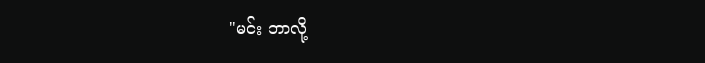"မင်း ဘာလို့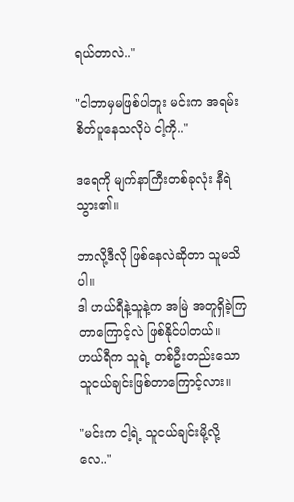ရယ်တာလဲ.."

"ငါဘာမှမဖြစ်ပါဘူး မင်းက အရမ်းစိတ်ပူနေသလိုပဲ ငါ့ကို.."

ဒရေကို မျက်နာကြီးတစ်ခုလုံး နီရဲသွား၏။

ဘာလို့ဒီလို ဖြစ်နေလဲဆိုတာ သူမသိပါ။
ဒါ ဟယ်ရီနဲ့သူနဲ့က အမြဲ အတူရှိခဲ့ကြတာကြောင့်လဲ ဖြစ်နိုင်ပါတယ်။
ဟယ်ရီက သူရဲ့ တစ်ဦးတည်းသော သူငယ်ချင်းဖြစ်တာကြောင့်လား။

"မင်းက ငါ့ရဲ့ သူငယ်ချင်းမို့လို့လေ.."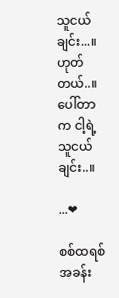သူငယ်ချင်း...။
ဟုတ်တယ်..။ပေါ်တာက ငါ့ရဲ့သူငယ်ချင်း..။

...❤

စစ်ထရစ် အခန်း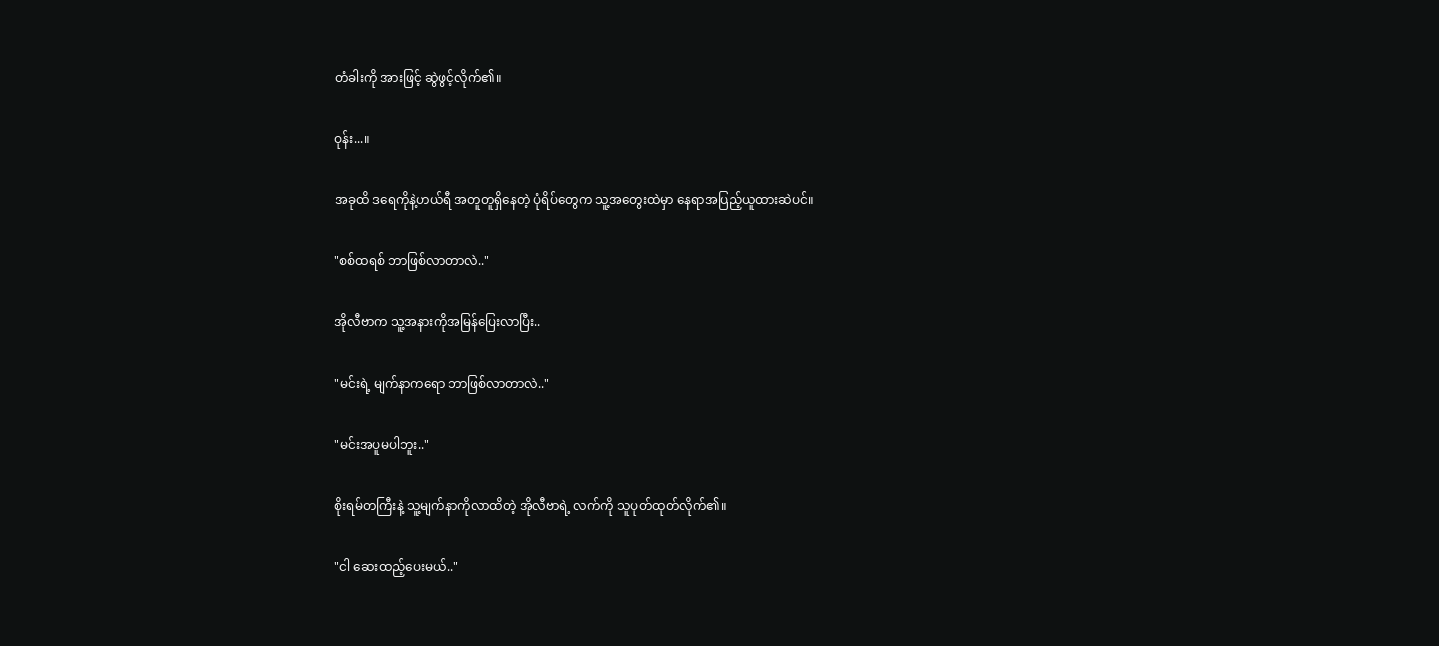တံခါးကို အားဖြင့် ဆွဲဖွင့်လိုက်၏။

ဝုန်း...။

အခုထိ ဒရေကိုနဲ့ဟယ်ရီ အတူတူရှိနေတဲ့ ပုံရိပ်တွေက သူ့အတွေးထဲမှာ နေရာအပြည့်ယူထားဆဲပင်။

"စစ်ထရစ် ဘာဖြစ်လာတာလဲ.."

အိုလီဗာက သူ့အနားကိုအမြန်ပြေးလာပြီး..

"မင်းရဲ့ မျက်နာကရော ဘာဖြစ်လာတာလဲ.."

"မင်းအပူမပါဘူး.."

စိုးရမ်တကြီးနဲ့ သူ့မျက်နာကိုလာထိတဲ့ အိုလီဗာရဲ့ လက်ကို သူပုတ်ထုတ်လိုက်၏။

"ငါ ဆေးထည့်ပေးမယ်.."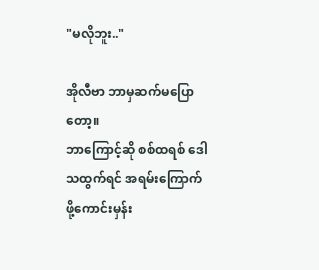"မလိုဘူး.."

အိုလီဗာ ဘာမှဆက်မပြောတော့။
ဘာကြောင့်ဆို စစ်ထရစ် ဒေါသထွက်ရင် အရမ်းကြောက်ဖို့ကောင်းမှန်း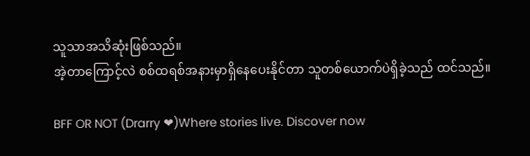သူသာအသိဆုံးဖြစ်သည်။
အဲ့တာကြောင့်လဲ စစ်ထရစ်အနားမှာရှိနေပေးနိုင်တာ သူတစ်ယောက်ပဲရှိခဲ့သည် ထင်သည်။

BFF OR NOT (Drarry ❤)Where stories live. Discover now